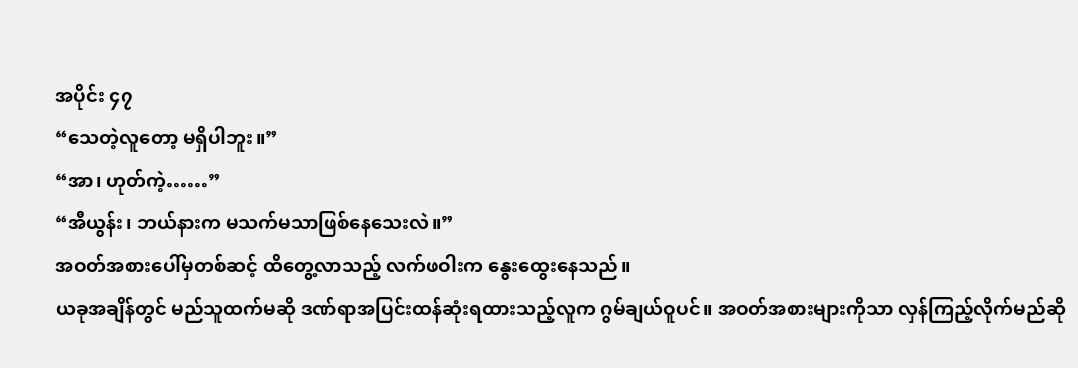အပိုင်း ၄၇
“သေတဲ့လူတော့ မရှိပါဘူး။”
“အာ၊ ဟုတ်ကဲ့……”
“အီယွန်း၊ ဘယ်နားက မသက်မသာဖြစ်နေသေးလဲ။”
အဝတ်အစားပေါ်မှတစ်ဆင့် ထိတွေ့လာသည့် လက်ဖဝါးက နွေးထွေးနေသည်။
ယခုအချိန်တွင် မည်သူထက်မဆို ဒဏ်ရာအပြင်းထန်ဆုံးရထားသည့်လူက ဂွမ်ချယ်ဝူပင်။ အဝတ်အစားများကိုသာ လှန်ကြည့်လိုက်မည်ဆို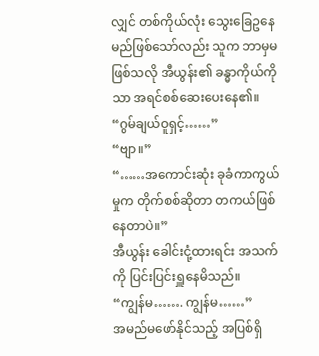လျှင် တစ်ကိုယ်လုံး သွေးခြေဥနေမည်ဖြစ်သော်လည်း သူက ဘာမှမဖြစ်သလို အီယွန်း၏ ခန္ဓာကိုယ်ကိုသာ အရင်စစ်ဆေးပေးနေ၏။
“ဂွမ်ချယ်ဝူရှင့်……”
“ဗျာ။”
“……အကောင်းဆုံး ခုခံကာကွယ်မှုက တိုက်စစ်ဆိုတာ တကယ်ဖြစ်နေတာပဲ။”
အီယွန်း ခေါင်းငုံ့ထားရင်း အသက်ကို ပြင်းပြင်းရှူနေမိသည်။
“ကျွန်မ……. ကျွန်မ……”
အမည်မဖော်နိုင်သည့် အပြစ်ရှိ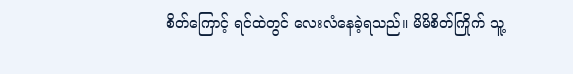စိတ်ကြောင့် ရင်ထဲတွင် လေးလံနေခဲ့ရသည်။ မိမိစိတ်ကြိုက် သူ့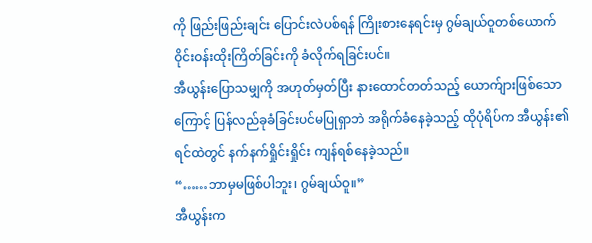ကို ဖြည်းဖြည်းချင်း ပြောင်းလဲပစ်ရန် ကြိုးစားနေရင်းမှ ဂွမ်ချယ်ဝူတစ်ယောက် ဝိုင်းဝန်းထိုးကြိတ်ခြင်းကို ခံလိုက်ရခြင်းပင်။
အီယွန်းပြောသမျှကို အဟုတ်မှတ်ပြီး နားထောင်တတ်သည့် ယောက်ျားဖြစ်သောကြောင့် ပြန်လည်ခုခံခြင်းပင်မပြုရှာဘဲ အရိုက်ခံနေခဲ့သည့် ထိုပုံရိပ်က အီယွန်း၏ရင်ထဲတွင် နက်နက်ရှိုင်းရှိုင်း ကျန်ရစ်နေခဲ့သည်။
“……ဘာမှမဖြစ်ပါဘူး၊ ဂွမ်ချယ်ဝူ။”
အီယွန်းက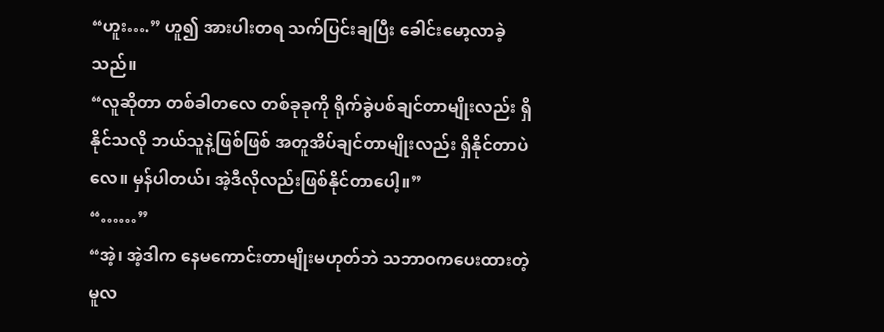“ဟူး….” ဟူ၍ အားပါးတရ သက်ပြင်းချပြီး ခေါင်းမော့လာခဲ့သည်။
“လူဆိုတာ တစ်ခါတလေ တစ်ခုခုကို ရိုက်ခွဲပစ်ချင်တာမျိုးလည်း ရှိနိုင်သလို ဘယ်သူနဲ့ဖြစ်ဖြစ် အတူအိပ်ချင်တာမျိုးလည်း ရှိနိုင်တာပဲလေ။ မှန်ပါတယ်၊ အဲ့ဒီလိုလည်းဖြစ်နိုင်တာပေါ့။”
“……”
“အဲ့၊ အဲ့ဒါက နေမကောင်းတာမျိုးမဟုတ်ဘဲ သဘာဝကပေးထားတဲ့ မူလ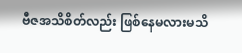ဗီဇအသိစိတ်လည်း ဖြစ်နေမလားမသိ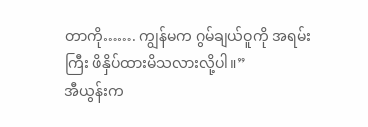တာကို……. ကျွန်မက ဂွမ်ချယ်ဝူကို အရမ်းကြီး ဖိနှိပ်ထားမိသလားလို့ပါ။”
အီယွန်းက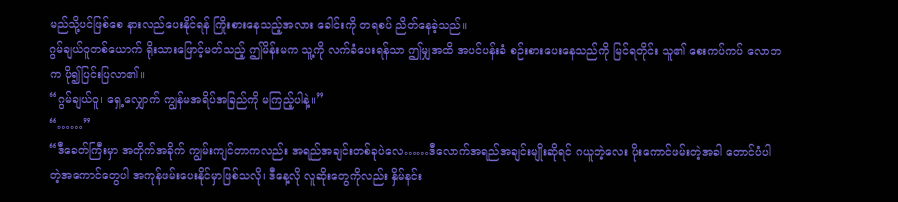မည်သို့ပင်ဖြစ်စေ နားလည်ပေးနိုင်ရန် ကြိုးစားနေသည့်အလား ခေါင်းကို တရစပ် ညိတ်နေခဲ့သည်။
ဂွမ်ချယ်ဝူတစ်ယောက် ရိုးသားဖြောင့်မတ်သည့် ဤမိန်းမက သူ့ကို လက်ခံပေးရန်သာ ဤမျှအထိ အပင်ပန်းခံ စဉ်းစားပေးနေသည်ကို မြင်ရတိုင်း သူ၏ စေးကပ်ကပ် လောဘက ပို၍ပြင်းပြလာ၏။
“ဂွမ်ချယ်ဝူ၊ ရှေ့လျှောက် ကျွန်မအရိပ်အခြည်ကို မကြည့်ပါနဲ့။”
“……”
“ဒီခေတ်ကြီးမှာ အတိုက်အခိုက် ကျွမ်းကျင်တာကလည်း အရည်အချင်းတစ်ခုပဲလေ……ဒီလောက်အရည်အချင်းမျိုးဆိုရင် ဂယူဘဲ့လေး ပိုးကောင်ဖမ်းတဲ့အခါ တောင်ပံပါတဲ့အကောင်တွေပါ အကုန်ဖမ်းပေးနိုင်မှာဖြစ်သလို၊ ဒီနေ့လို လူဆိုးတွေကိုလည်း နှိမ်နင်း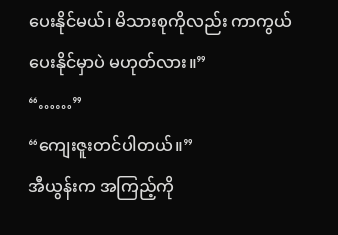ပေးနိုင်မယ်၊ မိသားစုကိုလည်း ကာကွယ်ပေးနိုင်မှာပဲ မဟုတ်လား။”
“……”
“ကျေးဇူးတင်ပါတယ်။”
အီယွန်းက အကြည့်ကို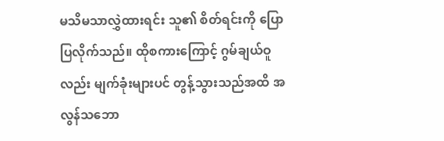မသိမသာလွှဲထားရင်း သူ၏ စိတ်ရင်းကို ပြောပြလိုက်သည်။ ထိုစကားကြောင့် ဂွမ်ချယ်ဝူလည်း မျက်ခုံးများပင် တွန့်သွားသည်အထိ အလွန်သဘော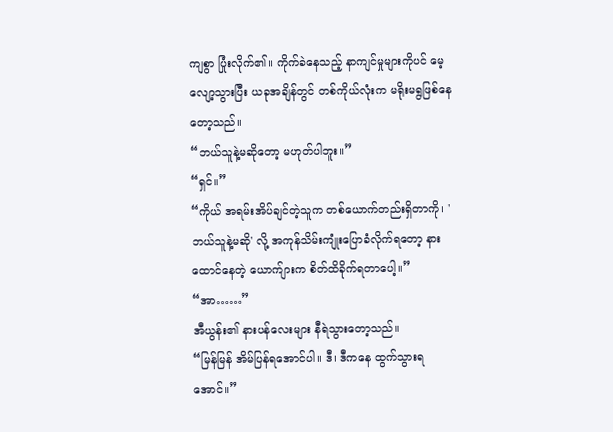ကျစွာ ပြုံးလိုက်၏။ ကိုက်ခဲနေသည့် နာကျင်မှုများကိုပင် မေ့လျော့သွားပြီး ယခုအချိန်တွင် တစ်ကိုယ်လုံးက မရိုးမရွဖြစ်နေတော့သည်။
“ဘယ်သူနဲ့မဆိုတော့ မဟုတ်ပါဘူး။”
“ရှင်။”
“ကိုယ် အရမ်းအိပ်ချင်တဲ့သူက တစ်ယောက်တည်းရှိတာကို၊ 'ဘယ်သူနဲ့မဆို' လို့ အကုန်သိမ်းကျုံးပြောခံလိုက်ရတော့ နားထောင်နေတဲ့ ယောက်ျားက စိတ်ထိခိုက်ရတာပေါ့။”
“အာ……”
အီယွန်း၏ နားပန်လေးများ နီရဲသွားတော့သည်။
“မြန်မြန် အိမ်ပြန်ရအောင်ပါ။ ဒီ၊ ဒီကနေ ထွက်သွားရအောင်။”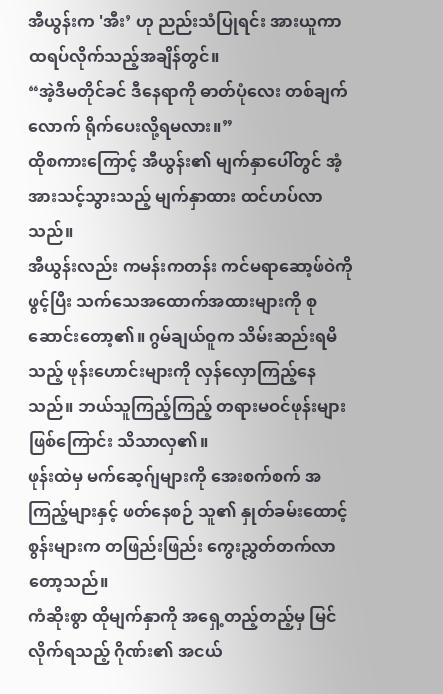အီယွန်းက 'အီး’ ဟု ညည်းသံပြုရင်း အားယူကာ ထရပ်လိုက်သည့်အချိန်တွင်။
“အဲ့ဒီမတိုင်ခင် ဒီနေရာကို ဓာတ်ပုံလေး တစ်ချက်လောက် ရိုက်ပေးလို့ရမလား။”
ထိုစကားကြောင့် အီယွန်း၏ မျက်နှာပေါ်တွင် အံ့အားသင့်သွားသည့် မျက်နှာထား ထင်ဟပ်လာသည်။
အီယွန်းလည်း ကမန်းကတန်း ကင်မရာဆော့ဖ်ဝဲကို ဖွင့်ပြီး သက်သေအထောက်အထားများကို စုဆောင်းတော့၏။ ဂွမ်ချယ်ဝူက သိမ်းဆည်းရမိသည့် ဖုန်းဟောင်းများကို လှန်လှောကြည့်နေသည်။ ဘယ်သူကြည့်ကြည့် တရားမဝင်ဖုန်းများဖြစ်ကြောင်း သိသာလှ၏။
ဖုန်းထဲမှ မက်ဆေ့ဂ်ျများကို အေးစက်စက် အကြည့်များနှင့် ဖတ်နေစဉ် သူ၏ နှုတ်ခမ်းထောင့်စွန်းများက တဖြည်းဖြည်း ကွေးညွှတ်တက်လာတော့သည်။
ကံဆိုးစွာ ထိုမျက်နှာကို အရှေ့တည့်တည့်မှ မြင်လိုက်ရသည့် ဂိုဏ်း၏ အငယ်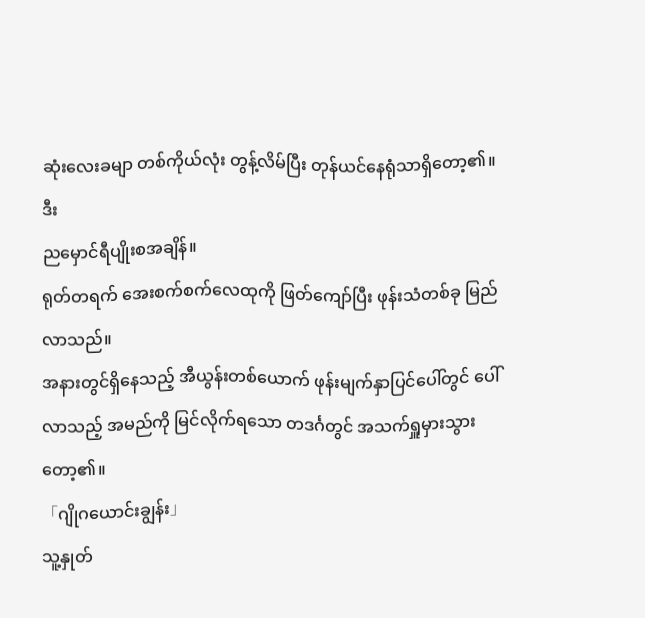ဆုံးလေးခမျာ တစ်ကိုယ်လုံး တွန့်လိမ်ပြီး တုန်ယင်နေရုံသာရှိတော့၏။
ဒီး
ညမှောင်ရီပျိုးစအချိန်။
ရုတ်တရက် အေးစက်စက်လေထုကို ဖြတ်ကျော်ပြီး ဖုန်းသံတစ်ခု မြည်လာသည်။
အနားတွင်ရှိနေသည့် အီယွန်းတစ်ယောက် ဖုန်းမျက်နှာပြင်ပေါ်တွင် ပေါ်လာသည့် အမည်ကို မြင်လိုက်ရသော တဒင်္ဂတွင် အသက်ရှူမှားသွားတော့၏။
「ဂျိုဂယောင်းချွန်း」
သူ့နှုတ်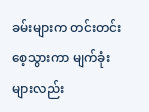ခမ်းများက တင်းတင်းစေ့သွားကာ မျက်ခုံးများလည်း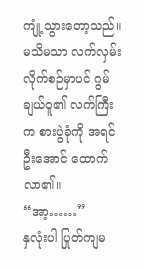ကျုံ့သွားတော့သည်။ မသိမသာ လက်လှမ်းလိုက်စဉ်မှာပင် ဂွမ်ချယ်ဝူ၏ လက်ကြီးက စားပွဲခုံကို အရင်ဦးအောင် ထောက်လာ၏။
“အာ့……”
နှလုံးပါ ပြုတ်ကျမ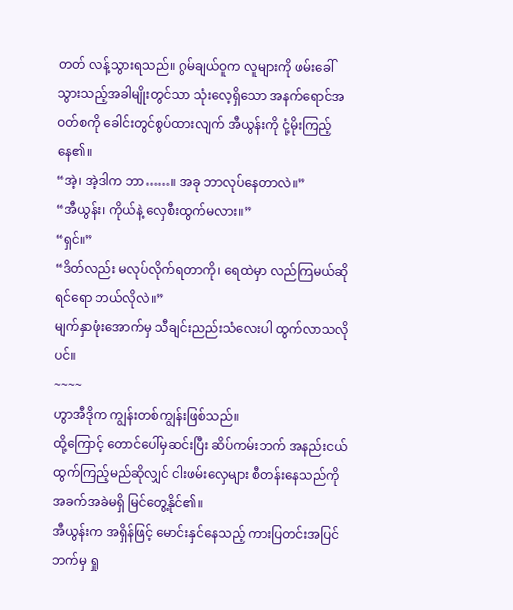တတ် လန့်သွားရသည်။ ဂွမ်ချယ်ဝူက လူများကို ဖမ်းခေါ်သွားသည့်အခါမျိုးတွင်သာ သုံးလေ့ရှိသော အနက်ရောင်အဝတ်စကို ခေါင်းတွင်စွပ်ထားလျက် အီယွန်းကို ငုံ့မိုးကြည့်နေ၏။
“အဲ့၊ အဲ့ဒါက ဘာ……။ အခု ဘာလုပ်နေတာလဲ။”
“အီယွန်း၊ ကိုယ်နဲ့ လှေစီးထွက်မလား။”
“ရှင်။”
“ဒိတ်လည်း မလုပ်လိုက်ရတာကို၊ ရေထဲမှာ လည်ကြမယ်ဆိုရင်ရော ဘယ်လိုလဲ။”
မျက်နှာဖုံးအောက်မှ သီချင်းညည်းသံလေးပါ ထွက်လာသလိုပင်။
~~~~
ဟွာအီဒိုက ကျွန်းတစ်ကျွန်းဖြစ်သည်။
ထို့ကြောင့် တောင်ပေါ်မှဆင်းပြီး ဆိပ်ကမ်းဘက် အနည်းငယ်ထွက်ကြည့်မည်ဆိုလျှင် ငါးဖမ်းလှေများ စီတန်းနေသည်ကို အခက်အခဲမရှိ မြင်တွေ့နိုင်၏။
အီယွန်းက အရှိန်ဖြင့် မောင်းနှင်နေသည့် ကားပြတင်းအပြင်ဘက်မှ ရှု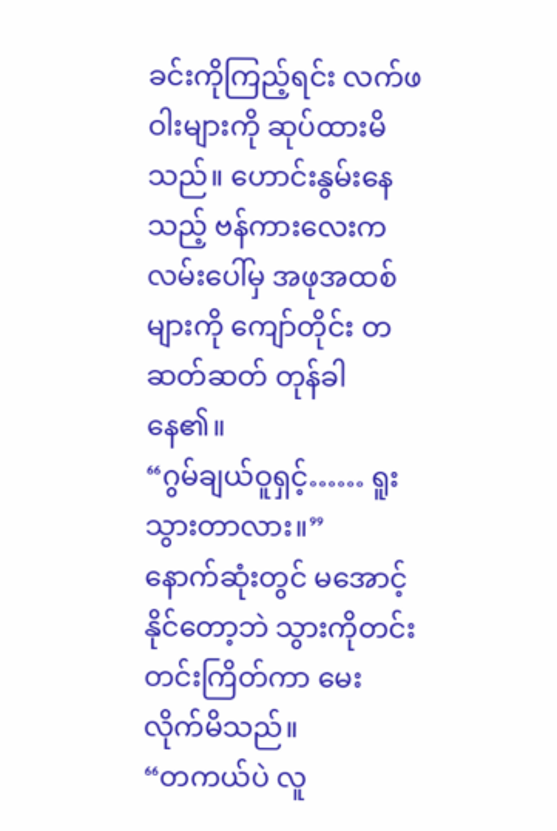ခင်းကိုကြည့်ရင်း လက်ဖဝါးများကို ဆုပ်ထားမိသည်။ ဟောင်းနွမ်းနေသည့် ဗန်ကားလေးက လမ်းပေါ်မှ အဖုအထစ်များကို ကျော်တိုင်း တဆတ်ဆတ် တုန်ခါနေ၏။
“ဂွမ်ချယ်ဝူရှင့်…… ရူးသွားတာလား။”
နောက်ဆုံးတွင် မအောင့်နိုင်တော့ဘဲ သွားကိုတင်းတင်းကြိတ်ကာ မေးလိုက်မိသည်။
“တကယ်ပဲ လူ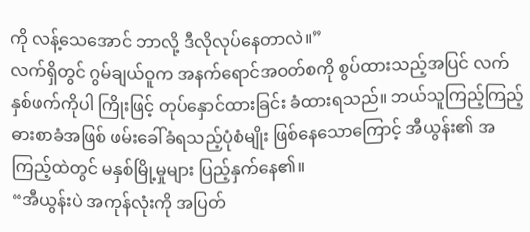ကို လန့်သေအောင် ဘာလို့ ဒီလိုလုပ်နေတာလဲ။”
လက်ရှိတွင် ဂွမ်ချယ်ဝူက အနက်ရောင်အဝတ်စကို စွပ်ထားသည့်အပြင် လက်နှစ်ဖက်ကိုပါ ကြိုးဖြင့် တုပ်နှောင်ထားခြင်း ခံထားရသည်။ ဘယ်သူကြည့်ကြည့် ဓားစာခံအဖြစ် ဖမ်းခေါ်ခံရသည့်ပုံစံမျိုး ဖြစ်နေသောကြောင့် အီယွန်း၏ အကြည့်ထဲတွင် မနှစ်မြို့မှုများ ပြည့်နှက်နေ၏။
“အီယွန်းပဲ အကုန်လုံးကို အပြတ်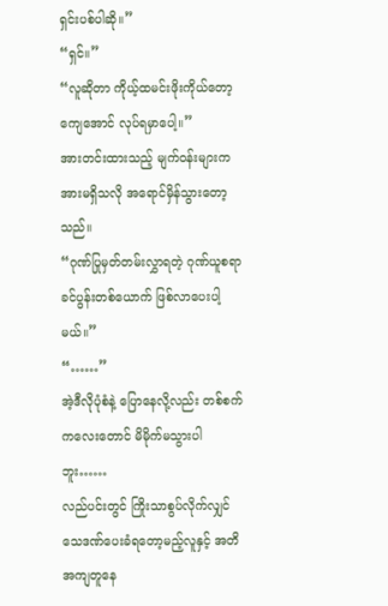ရှင်းပစ်ပါဆို။”
“ရှင်။”
“လူဆိုတာ ကိုယ့်ထမင်းဖိုးကိုယ်တော့ ကျေအောင် လုပ်ရမှာပေါ့။”
အားတင်းထားသည့် မျက်ဝန်းများက အားမရှိသလို အရောင်မှိန်သွားတော့သည်။
“ဂုဏ်ပြုမှတ်တမ်းလွှာရတဲ့ ဂုဏ်ယူစရာ ခင်ပွန်းတစ်ယောက် ဖြစ်လာပေးပါ့မယ်။”
“……”
အဲ့ဒီလိုပုံစံနဲ့ ပြောနေလို့လည်း တစ်စက်ကလေးတောင် မိမိုက်မသွားပါဘူး……
လည်ပင်းတွင် ကြိုးသာစွပ်လိုက်လျှင် သေဒဏ်ပေးခံရတော့မည့်လူနှင့် အတိအကျတူနေ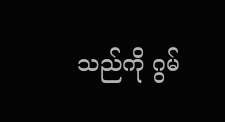သည်ကို ဂွမ်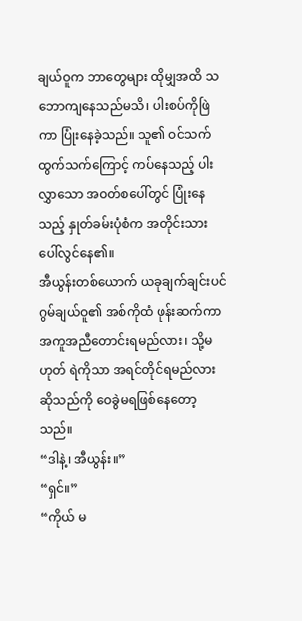ချယ်ဝူက ဘာတွေများ ထိုမျှအထိ သဘောကျနေသည်မသိ၊ ပါးစပ်ကိုဖြဲကာ ပြုံးနေခဲ့သည်။ သူ၏ ဝင်သက်ထွက်သက်ကြောင့် ကပ်နေသည့် ပါးလွှာသော အဝတ်စပေါ်တွင် ပြုံးနေသည့် နှုတ်ခမ်းပုံစံက အတိုင်းသား ပေါ်လွင်နေ၏။
အီယွန်းတစ်ယောက် ယခုချက်ချင်းပင် ဂွမ်ချယ်ဝူ၏ အစ်ကိုထံ ဖုန်းဆက်ကာ အကူအညီတောင်းရမည်လား၊ သို့မဟုတ် ရဲကိုသာ အရင်တိုင်ရမည်လားဆိုသည်ကို ဝေခွဲမရဖြစ်နေတော့သည်။
“ဒါနဲ့၊ အီယွန်း။”
“ရှင်။”
“ကိုယ် မ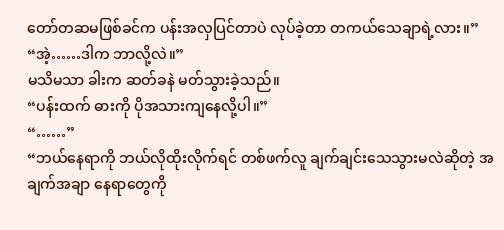တော်တဆမဖြစ်ခင်က ပန်းအလှပြင်တာပဲ လုပ်ခဲ့တာ တကယ်သေချာရဲ့လား။”
“အဲ့……ဒါက ဘာလို့လဲ။”
မသိမသာ ခါးက ဆတ်ခနဲ မတ်သွားခဲ့သည်။
“ပန်းထက် ဓားကို ပိုအသားကျနေလို့ပါ။”
“……”
“ဘယ်နေရာကို ဘယ်လိုထိုးလိုက်ရင် တစ်ဖက်လူ ချက်ချင်းသေသွားမလဲဆိုတဲ့ အချက်အချာ နေရာတွေကို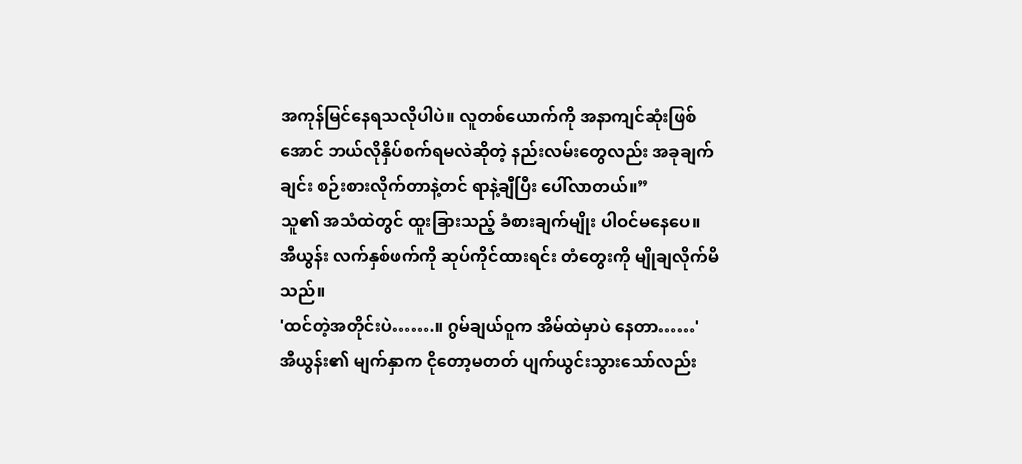အကုန်မြင်နေရသလိုပါပဲ။ လူတစ်ယောက်ကို အနာကျင်ဆုံးဖြစ်အောင် ဘယ်လိုနှိပ်စက်ရမလဲဆိုတဲ့ နည်းလမ်းတွေလည်း အခုချက်ချင်း စဉ်းစားလိုက်တာနဲ့တင် ရာနဲ့ချီပြီး ပေါ်လာတယ်။”
သူ၏ အသံထဲတွင် ထူးခြားသည့် ခံစားချက်မျိုး ပါဝင်မနေပေ။
အီယွန်း လက်နှစ်ဖက်ကို ဆုပ်ကိုင်ထားရင်း တံတွေးကို မျိုချလိုက်မိသည်။
'ထင်တဲ့အတိုင်းပဲ…….။ ဂွမ်ချယ်ဝူက အိမ်ထဲမှာပဲ နေတာ……'
အီယွန်း၏ မျက်နှာက ငိုတော့မတတ် ပျက်ယွင်းသွားသော်လည်း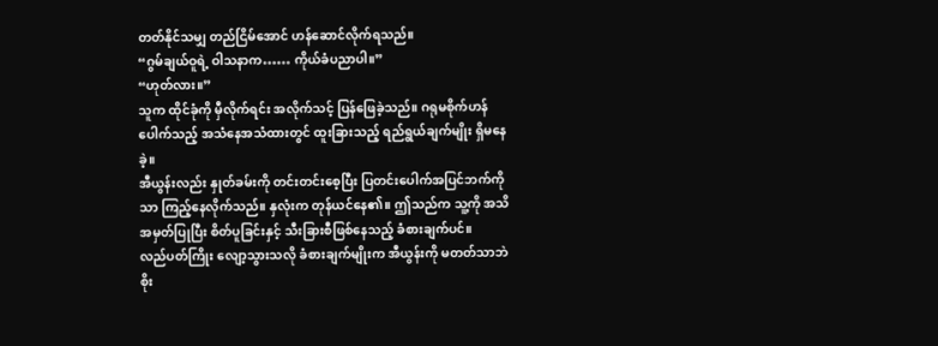တတ်နိုင်သမျှ တည်ငြိမ်အောင် ဟန်ဆောင်လိုက်ရသည်။
“ဂွမ်ချယ်ဝူရဲ့ ဝါသနာက…… ကိုယ်ခံပညာပါ။”
“ဟုတ်လား။”
သူက ထိုင်ခုံကို မှီလိုက်ရင်း အလိုက်သင့် ပြန်ဖြေခဲ့သည်။ ဂရုမစိုက်ဟန်ပေါက်သည့် အသံနေအသံထားတွင် ထူးခြားသည့် ရည်ရွယ်ချက်မျိုး ရှိမနေခဲ့။
အီယွန်းလည်း နှုတ်ခမ်းကို တင်းတင်းစေ့ပြီး ပြတင်းပေါက်အပြင်ဘက်ကိုသာ ကြည့်နေလိုက်သည်။ နှလုံးက တုန်ယင်နေ၏။ ဤသည်က သူ့ကို အသိအမှတ်ပြုပြီး စိတ်ပူခြင်းနှင့် သီးခြားစီဖြစ်နေသည့် ခံစားချက်ပင်။
လည်ပတ်ကြိုး လျော့သွားသလို ခံစားချက်မျိုးက အီယွန်းကို မတတ်သာဘဲ စိုး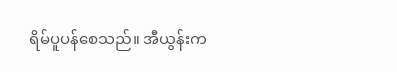ရိမ်ပူပန်စေသည်။ အီယွန်းက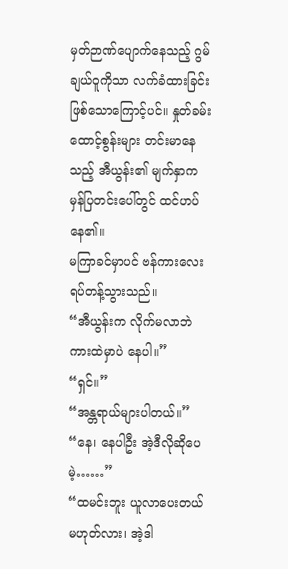မှတ်ဉာဏ်ပျောက်နေသည့် ဂွမ်ချယ်ဝူကိုသာ လက်ခံထားခြင်း ဖြစ်သောကြောင့်ပင်။ နှုတ်ခမ်းထောင့်စွန်းများ တင်းမာနေသည့် အီယွန်း၏ မျက်နှာက မှန်ပြတင်းပေါ်တွင် ထင်ဟပ်နေ၏။
မကြာခင်မှာပင် ဗန်ကားလေး ရပ်တန့်သွားသည်။
“အီယွန်းက လိုက်မလာဘဲ ကားထဲမှာပဲ နေပါ။”
“ရှင်။”
“အန္တရာယ်များပါတယ်။”
“နေ၊ နေပါဦး အဲ့ဒီလိုဆိုပေမဲ့……”
“ထမင်းဘူး ယူလာပေးတယ်မဟုတ်လား၊ အဲ့ဒါ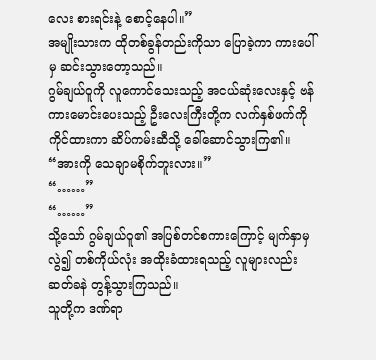လေး စားရင်းနဲ့ စောင့်နေပါ။”
အမျိုးသားက ထိုတစ်ခွန်တည်းကိုသာ ပြောခဲ့ကာ ကားပေါ်မှ ဆင်းသွားတော့သည်။
ဂွမ်ချယ်ဝူကို လူကောင်သေးသည့် အငယ်ဆုံးလေးနှင့် ဗန်ကားမောင်းပေးသည့် ဦးလေးကြီးတို့က လက်နှစ်ဖက်ကို ကိုင်ထားကာ ဆိပ်ကမ်းဆီသို့ ခေါ်ဆောင်သွားကြ၏။
“အားကို သေချာမစိုက်ဘူးလား။”
“……”
“……”
သို့သော် ဂွမ်ချယ်ဝူ၏ အပြစ်တင်စကားကြောင့် မျက်နှာမှလွဲ၍ တစ်ကိုယ်လုံး အထိုးခံထားရသည့် လူများလည်း ဆတ်ခနဲ တွန့်သွားကြသည်။
သူတို့က ဒဏ်ရာ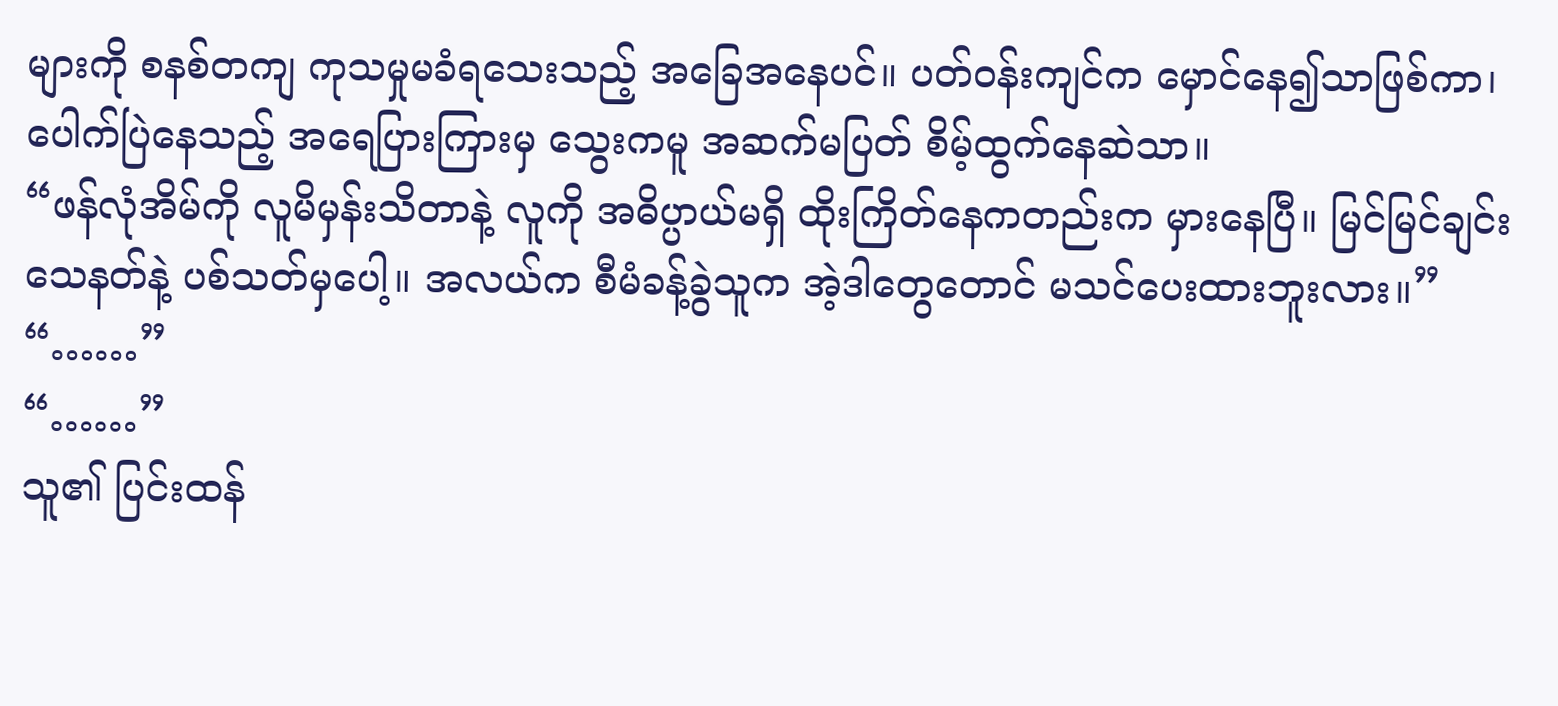များကို စနစ်တကျ ကုသမှုမခံရသေးသည့် အခြေအနေပင်။ ပတ်ဝန်းကျင်က မှောင်နေ၍သာဖြစ်ကာ၊ ပေါက်ပြဲနေသည့် အရေပြားကြားမှ သွေးကမူ အဆက်မပြတ် စိမ့်ထွက်နေဆဲသာ။
“ဖန်လုံအိမ်ကို လူမိမှန်းသိတာနဲ့ လူကို အဓိပ္ပာယ်မရှိ ထိုးကြိတ်နေကတည်းက မှားနေပြီ။ မြင်မြင်ချင်း သေနတ်နဲ့ ပစ်သတ်မှပေါ့။ အလယ်က စီမံခန့်ခွဲသူက အဲ့ဒါတွေတောင် မသင်ပေးထားဘူးလား။”
“……”
“……”
သူ၏ ပြင်းထန်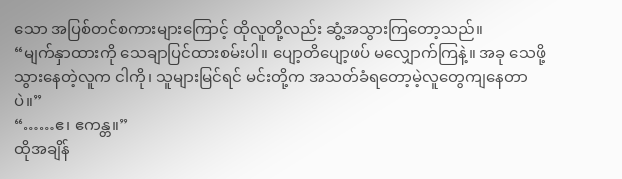သော အပြစ်တင်စကားများကြောင့် ထိုလူတို့လည်း ဆွံ့အသွားကြတော့သည်။
“မျက်နှာထားကို သေချာပြင်ထားစမ်းပါ။ ပျော့တိပျော့ဖပ် မလျှောက်ကြနဲ့။ အခု သေဖို့သွားနေတဲ့လူက ငါကို၊ သူများမြင်ရင် မင်းတို့က အသတ်ခံရတော့မဲ့လူတွေကျနေတာပဲ။”
“……ဧ၊ ဧကန္တ။”
ထိုအချိန်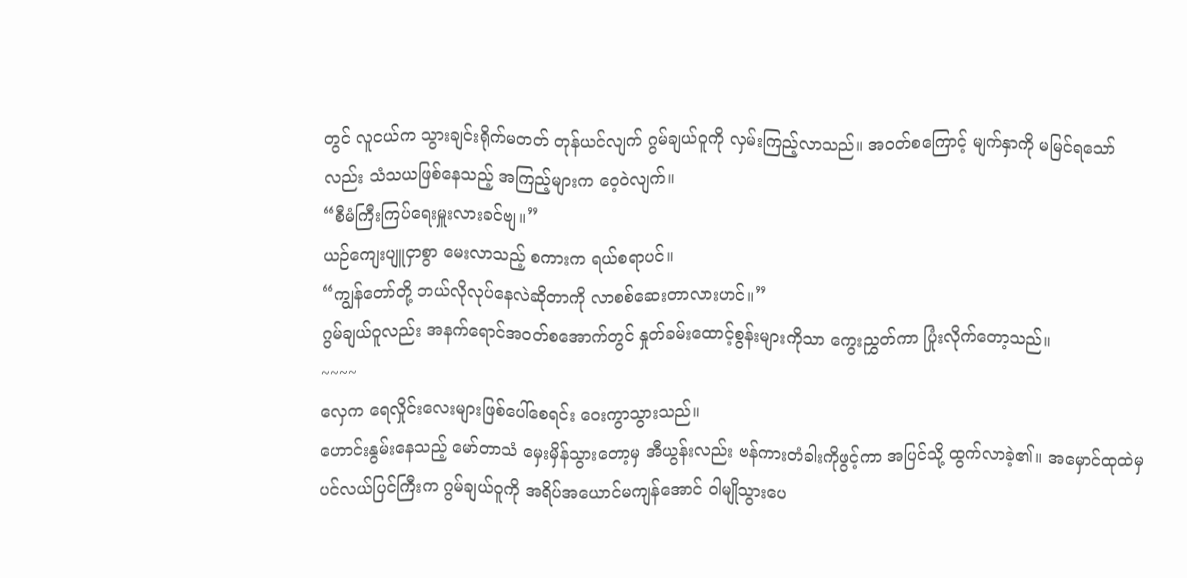တွင် လူငယ်က သွားချင်းရိုက်မတတ် တုန်ယင်လျက် ဂွမ်ချယ်ဝူကို လှမ်းကြည့်လာသည်။ အဝတ်စကြောင့် မျက်နှာကို မမြင်ရသော်လည်း သံသယဖြစ်နေသည့် အကြည့်များက ဝေ့ဝဲလျက်။
“စီမံကြီးကြပ်ရေးမှူးလားခင်ဗျ။”
ယဉ်ကျေးပျူငှာစွာ မေးလာသည့် စကားက ရယ်စရာပင်။
“ကျွန်တော်တို့ ဘယ်လိုလုပ်နေလဲဆိုတာကို လာစစ်ဆေးတာလားဟင်။”
ဂွမ်ချယ်ဝူလည်း အနက်ရောင်အဝတ်စအောက်တွင် နှုတ်ခမ်းထောင့်စွန်းများကိုသာ ကွေးညွှတ်ကာ ပြုံးလိုက်တော့သည်။
~~~~
လှေက ရေလှိုင်းလေးများဖြစ်ပေါ်စေရင်း ဝေးကွာသွားသည်။
ဟောင်းနွမ်းနေသည့် မော်တာသံ မှေးမှိန်သွားတော့မှ အီယွန်းလည်း ဗန်ကားတံခါးကိုဖွင့်ကာ အပြင်သို့ ထွက်လာခဲ့၏။ အမှောင်ထုထဲမှ ပင်လယ်ပြင်ကြီးက ဂွမ်ချယ်ဝူကို အရိပ်အယောင်မကျန်အောင် ဝါမျိုသွားပေ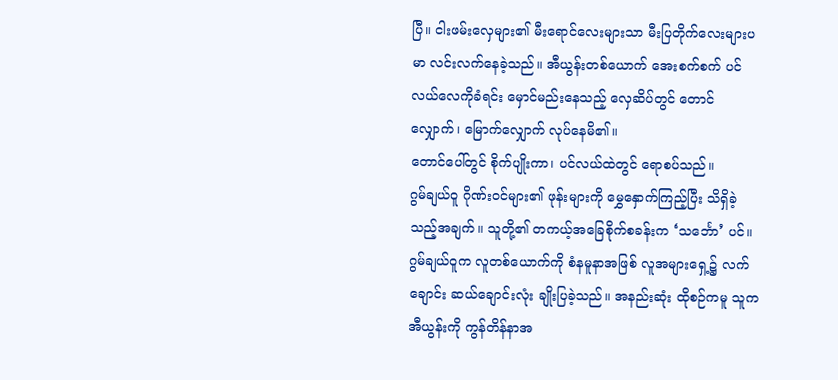ပြီ။ ငါးဖမ်းလှေများ၏ မီးရောင်လေးများသာ မီးပြတိုက်လေးများပမာ လင်းလက်နေခဲ့သည်။ အီယွန်းတစ်ယောက် အေးစက်စက် ပင်လယ်လေကိုခံရင်း မှောင်မည်းနေသည့် လှေဆိပ်တွင် တောင်လျှောက်၊ မြောက်လျှောက် လုပ်နေမိ၏။
တောင်ပေါ်တွင် စိုက်ပျိုးကာ၊ ပင်လယ်ထဲတွင် ရောစပ်သည်။
ဂွမ်ချယ်ဝူ ဂိုဏ်းဝင်များ၏ ဖုန်းများကို မွှေနှောက်ကြည့်ပြီး သိရှိခဲ့သည့်အချက်။ သူတို့၏ တကယ့်အခြေစိုက်စခန်းက ‘သင်္ဘော’ ပင်။
ဂွမ်ချယ်ဝူက လူတစ်ယောက်ကို စံနမူနာအဖြစ် လူအများရှေ့၌ လက်ချောင်း ဆယ်ချောင်းလုံး ချိုးပြခဲ့သည်။ အနည်းဆုံး ထိုစဉ်ကမူ သူက အီယွန်းကို ကွန်တိန်နာအ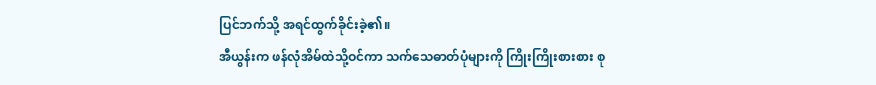ပြင်ဘက်သို့ အရင်ထွက်ခိုင်းခဲ့၏။
အီယွန်းက ဖန်လုံအိမ်ထဲသို့ဝင်ကာ သက်သေဓာတ်ပုံများကို ကြိုးကြိုးစားစား စု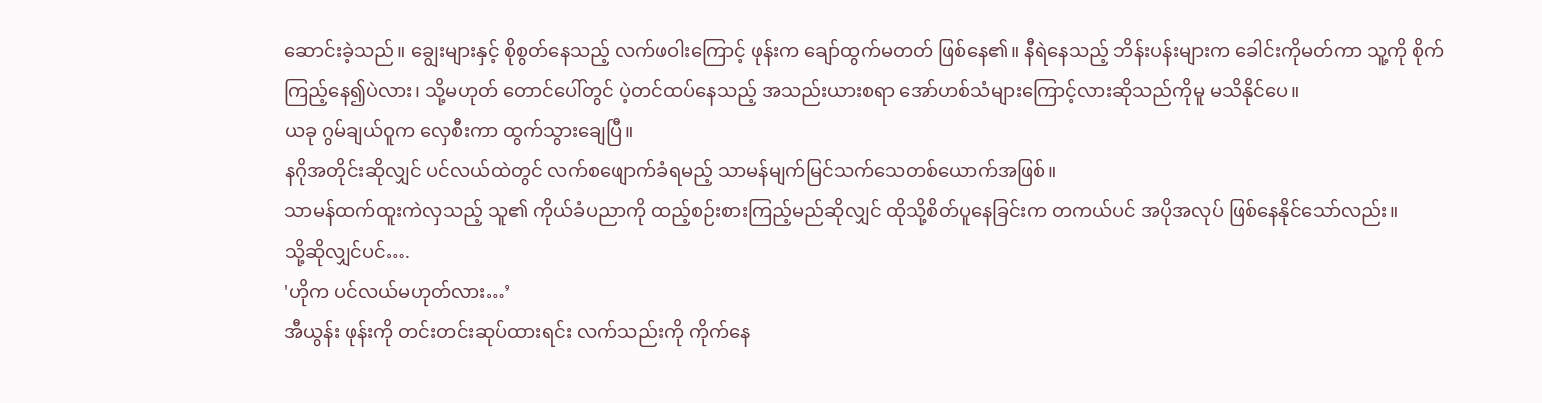ဆောင်းခဲ့သည်။ ချွေးများနှင့် စိုစွတ်နေသည့် လက်ဖဝါးကြောင့် ဖုန်းက ချော်ထွက်မတတ် ဖြစ်နေ၏။ နီရဲနေသည့် ဘိန်းပန်းများက ခေါင်းကိုမတ်ကာ သူ့ကို စိုက်ကြည့်နေ၍ပဲလား၊ သို့မဟုတ် တောင်ပေါ်တွင် ပဲ့တင်ထပ်နေသည့် အသည်းယားစရာ အော်ဟစ်သံများကြောင့်လားဆိုသည်ကိုမူ မသိနိုင်ပေ။
ယခု ဂွမ်ချယ်ဝူက လှေစီးကာ ထွက်သွားချေပြီ။
နဂိုအတိုင်းဆိုလျှင် ပင်လယ်ထဲတွင် လက်စဖျောက်ခံရမည့် သာမန်မျက်မြင်သက်သေတစ်ယောက်အဖြစ်။
သာမန်ထက်ထူးကဲလှသည့် သူ၏ ကိုယ်ခံပညာကို ထည့်စဉ်းစားကြည့်မည်ဆိုလျှင် ထိုသို့စိတ်ပူနေခြင်းက တကယ်ပင် အပိုအလုပ် ဖြစ်နေနိုင်သော်လည်း။
သို့ဆိုလျှင်ပင်….
'ဟိုက ပင်လယ်မဟုတ်လား…’
အီယွန်း ဖုန်းကို တင်းတင်းဆုပ်ထားရင်း လက်သည်းကို ကိုက်နေ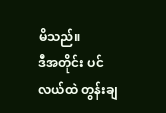မိသည်။
ဒီအတိုင်း ပင်လယ်ထဲ တွန်းချ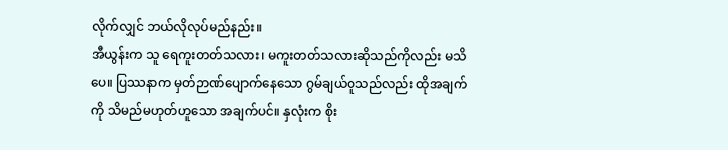လိုက်လျှင် ဘယ်လိုလုပ်မည်နည်း။
အီယွန်းက သူ ရေကူးတတ်သလား၊ မကူးတတ်သလားဆိုသည်ကိုလည်း မသိပေ။ ပြဿနာက မှတ်ဉာဏ်ပျောက်နေသော ဂွမ်ချယ်ဝူသည်လည်း ထိုအချက်ကို သိမည်မဟုတ်ဟူသော အချက်ပင်။ နှလုံးက စိုး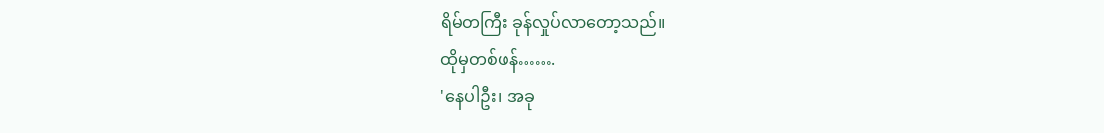ရိမ်တကြီး ခုန်လှုပ်လာတော့သည်။
ထိုမှတစ်ဖန်…….
'နေပါဦး၊ အခု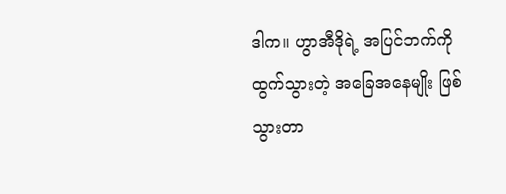ဒါက။ ဟွာအီဒိုရဲ့ အပြင်ဘက်ကို ထွက်သွားတဲ့ အခြေအနေမျိုး ဖြစ်သွားတာ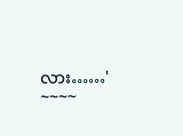လား……'
~~~~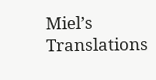Miel’s Translations